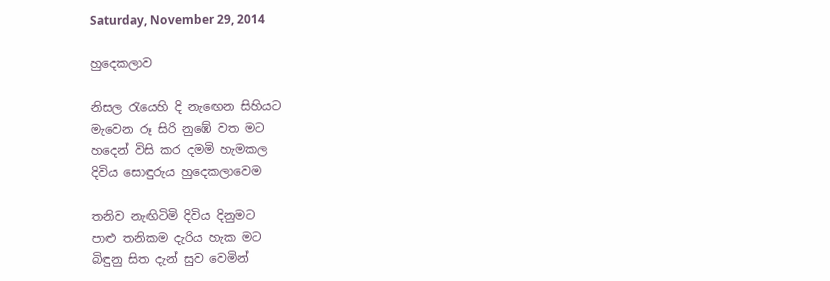Saturday, November 29, 2014

හුදෙකලාව

නිසල රැයෙහි දි නැඟෙන සිහියට
මැවෙන රූ සිරි නුඹේ වත මට
හදෙන් විසි කර දමමි හැමකල
දිවිය සොඳුරුය හුදෙකලාවෙම

තනිව නැඟිටිමි දිවිය දිනුමට
පාළු තනිකම දැරිය හැක මට
බිඳුනු සිත දැන් සුව වෙමින්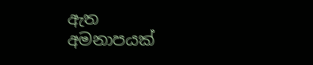ඇත
අමනාපයක්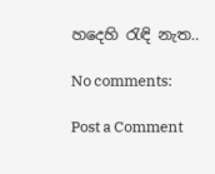හදෙහි රැඳි නැත..

No comments:

Post a Comment